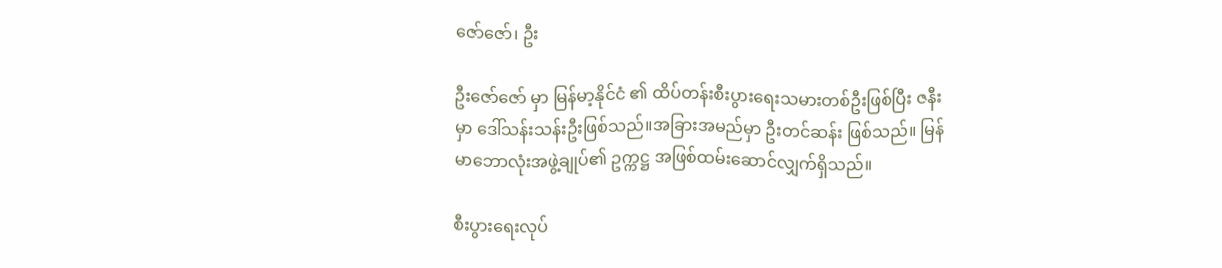ဇော်ဇော်၊ ဦး

ဦးဇော်ဇော် မှာ မြန်မာ့နိုင်ငံ ၏ ထိပ်တန်းစီးပွားရေးသမားတစ်ဦးဖြစ်ပြီး ဇနီးမှာ ဒေါ်သန်းသန်းဦးဖြစ်သည်။အခြားအမည်မှာ ဦးတင်ဆန်း ဖြစ်သည်။ မြန်မာဘောလုံးအဖွဲ့ချုပ်၏ ဥက္ကဋ္ဌ အဖြစ်ထမ်းဆောင်လျှက်ရှိသည်။

စီးပွားရေးလုပ်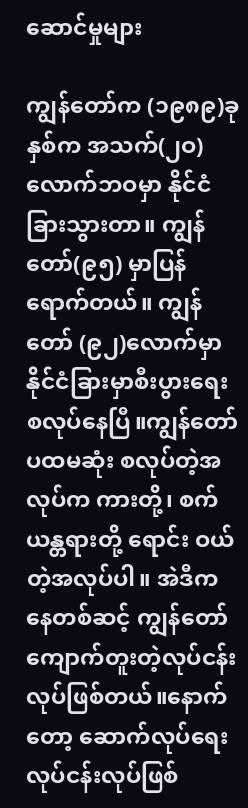ဆောင်မှုများ

ကျွန်တော်က (၁၉၈၉)ခုနှစ်က အသက်(၂ဝ) လောက်ဘဝမှာ နိုင်ငံခြားသွားတာ။ ကျွန်တော်(၉၅) မှာပြန်ရောက်တယ်။ ကျွန်တော် (၉၂)လောက်မှာ နိုင်ငံခြားမှာစီးပွားရေးစလုပ်နေပြီ။ကျွန်တော် ပထမဆုံး စလုပ်တဲ့အလုပ်က ကားတို့၊ စက်ယန္တရားတို့ ရောင်း ဝယ်တဲ့အလုပ်ပါ။ အဲဒီကနေတစ်ဆင့် ကျွန်တော်ကျောက်တူးတဲ့လုပ်ငန်းလုပ်ဖြစ်တယ်။နောက်တော့ ဆောက်လုပ်ရေးလုပ်ငန်းလုပ်ဖြစ်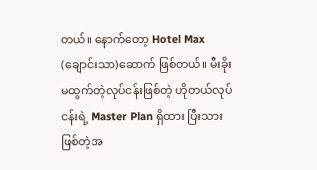တယ်။ နောက်တော့ Hotel Max (ချောင်းသာ)ဆောက် ဖြစ်တယ်။ မီးခိုးမထွက်တဲ့လုပ်ငန်းဖြစ်တဲ့ ဟိုတယ်လုပ်ငန်းရဲ့ Master Plan ရှိထား ပြီးသားဖြစ်တဲ့အ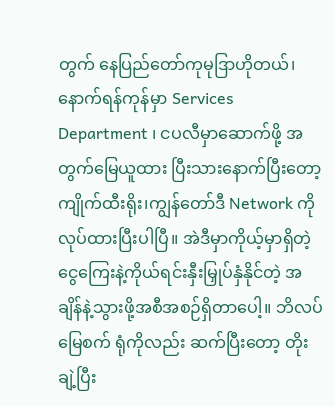တွက် နေပြည်တော်ကုမုဒြာဟိုတယ်၊ နောက်ရန်ကုန်မှာ Services Department ၊ ငပလီမှာဆောက်ဖို့ အတွက်မြေယူထား ပြီးသားနောက်ပြီးတော့ကျိုက်ထီးရိုး၊ကျွန်တော်ဒီ Network ကိုလုပ်ထားပြီးပါပြီ။ အဲဒီမှာကိုယ့်မှာရှိတဲ့ငွေကြေးနဲ့ကိုယ်ရင်းနှီးမြှုပ်နှံနိုင်တဲ့ အချိန်နဲ့သွားဖို့အစီအစဉ်ရှိတာပေါ့။ ဘိလပ်မြေစက် ရုံကိုလည်း ဆက်ပြီးတော့ တိုးချဲ့ပြီး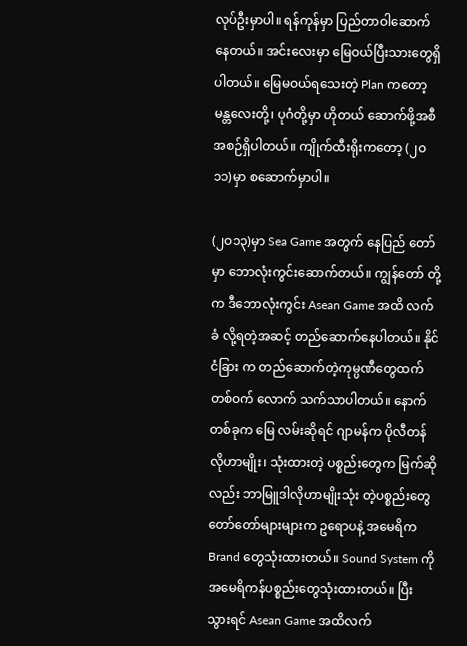လုပ်ဦးမှာပါ။ ရန်ကုန်မှာ ပြည်တာဝါဆောက်နေတယ်။ အင်းလေးမှာ မြေဝယ်ပြီးသားတွေရှိပါတယ်။ မြေမဝယ်ရသေးတဲ့ Plan ကတော့ မန္တလေးတို့၊ ပုဂံတို့မှာ ဟိုတယ် ဆောက်ဖို့အစီအစဉ်ရှိပါတယ်။ ကျိုက်ထီးရိုးကတော့ (၂ဝ၁၁)မှာ စဆောက်မှာပါ။

(၂ဝ၁၃)မှာ Sea Game အတွက် နေပြည် တော်မှာ ဘောလုံးကွင်းဆောက်တယ်။ ကျွန်တော် တို့က ဒီဘောလုံးကွင်း Asean Game အထိ လက်ခံ လို့ရတဲ့အဆင့် တည်ဆောက်နေပါတယ်။ နိုင်ငံခြား က တည်ဆောက်တဲ့ကုမ္ပဏီတွေထက် တစ်ဝက် လောက် သက်သာပါတယ်။ နောက်တစ်ခုက မြေ လမ်းဆိုရင် ဂျာမန်က ပိုလီတန်လိုဟာမျိုး၊ သုံးထားတဲ့ ပစ္စည်းတွေက မြက်ဆိုလည်း ဘာမြူဒါလိုဟာမျိုးသုံး တဲ့ပစ္စည်းတွေ တော်တော်များများက ဥရောပနဲ့ အမေရိက Brand တွေသုံးထားတယ်။ Sound System ကို အမေရိကန်ပစ္စည်းတွေသုံးထားတယ်။ ပြီး သွားရင် Asean Game အထိလက်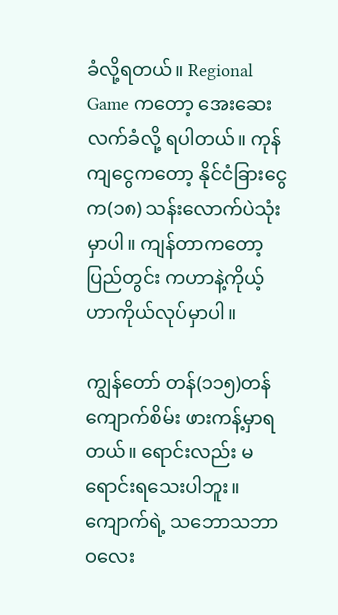ခံလို့ရတယ်။ Regional Game ကတော့ အေးဆေးလက်ခံလို့ ရပါတယ်။ ကုန်ကျငွေကတော့ နိုင်ငံခြားငွေက(၁၈) သန်းလောက်ပဲသုံးမှာပါ။ ကျန်တာကတော့ ပြည်တွင်း ကဟာနဲ့ကိုယ့်ဟာကိုယ်လုပ်မှာပါ။

ကျွန်တော် တန်(၁၁၅)တန်ကျောက်စိမ်း ဖားကန့်မှာရတယ်။ ရောင်းလည်း မရောင်းရသေးပါဘူး။ ကျောက်ရဲ့ သဘောသဘာဝလေး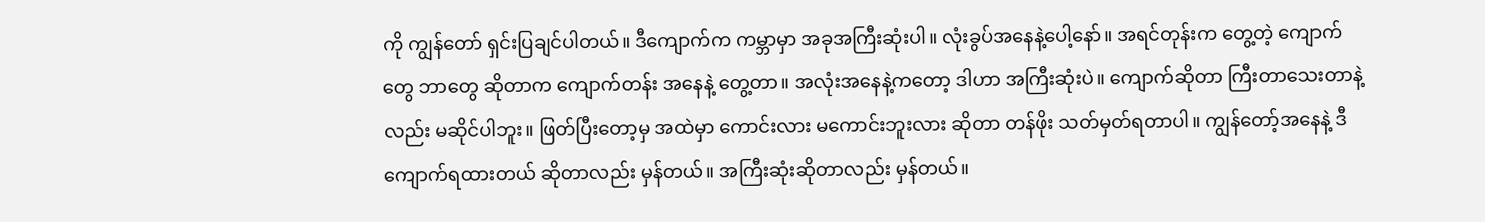ကို ကျွန်တော် ရှင်းပြချင်ပါတယ်။ ဒီကျောက်က ကမ္ဘာမှာ အခုအကြီးဆုံးပါ။ လုံးခွပ်အနေနဲ့ပေါ့နော်။ အရင်တုန်းက တွေ့တဲ့ ကျောက်တွေ ဘာတွေ ဆိုတာက ကျောက်တန်း အနေနဲ့ တွေ့တာ။ အလုံးအနေနဲ့ကတော့ ဒါဟာ အကြီးဆုံးပဲ။ ကျောက်ဆိုတာ ကြီးတာသေးတာနဲ့လည်း မဆိုင်ပါဘူး။ ဖြတ်ပြီးတော့မှ အထဲမှာ ကောင်းလား မကောင်းဘူးလား ဆိုတာ တန်ဖိုး သတ်မှတ်ရတာပါ။ ကျွန်တော့်အနေနဲ့ ဒီကျောက်ရထားတယ် ဆိုတာလည်း မှန်တယ်။ အကြီးဆုံးဆိုတာလည်း မှန်တယ်။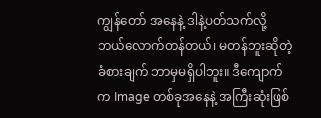ကျွန်တော် အနေနဲ့ ဒါနဲ့ပတ်သက်လို့ ဘယ်လောက်တန်တယ်၊ မတန်ဘူးဆိုတဲ့ ခံစားချက် ဘာမှမရှိပါဘူး။ ဒီကျောက်က Image တစ်ခုအနေနဲ့ အကြီးဆုံးဖြစ်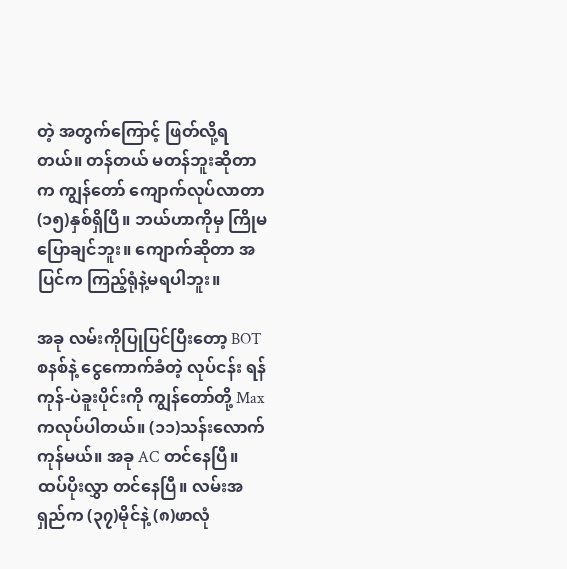တဲ့ အတွက်ကြောင့် ဖြတ်လို့ရတယ်။ တန်တယ် မတန်ဘူးဆိုတာက ကျွန်တော် ကျောက်လုပ်လာတာ (၁၅)နှစ်ရှိပြီ။ ဘယ်ဟာကိုမှ ကြိုမပြောချင်ဘူး။ ကျောက်ဆိုတာ အပြင်က ကြည့်ရုံနဲ့မရပါဘူး။

အခု လမ်းကိုပြုပြင်ပြီးတော့ BOT စနစ်နဲ့ ငွေကောက်ခံတဲ့ လုပ်ငန်း ရန်ကုန်-ပဲခူးပိုင်းကို ကျွန်တော်တို့ Max ကလုပ်ပါတယ်။ (၁၁)သန်းလောက် ကုန်မယ်။ အခု AC တင်နေပြီ။ ထပ်ပိုးလွှာ တင်နေပြီ။ လမ်းအရှည်က (၃၇)မိုင်နဲ့ (၈)ဖာလုံ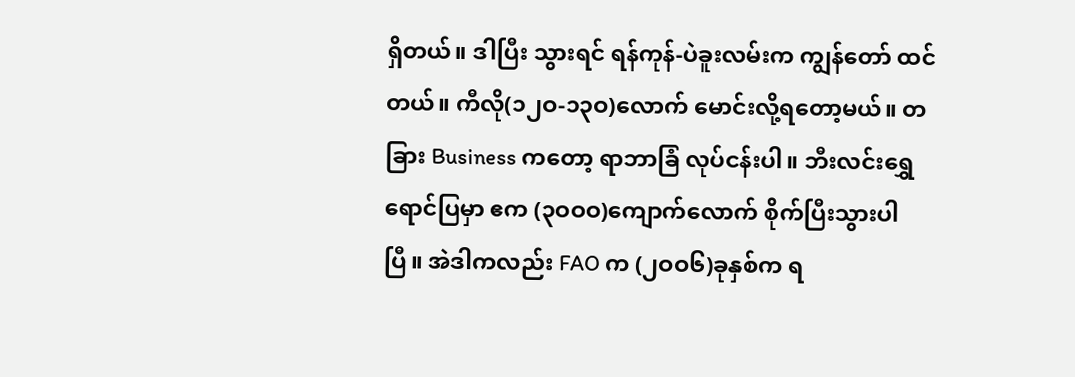ရှိတယ်။ ဒါပြီး သွားရင် ရန်ကုန်-ပဲခူးလမ်းက ကျွန်တော် ထင်တယ်။ ကီလို(၁၂ဝ-၁၃ဝ)လောက် မောင်းလို့ရတော့မယ်။ တခြား Business ကတော့ ရာဘာခြံ လုပ်ငန်းပါ။ ဘီးလင်းရွှေရောင်ပြမှာ ဧက (၃ဝဝဝ)ကျောက်လောက် စိုက်ပြီးသွားပါပြီ။ အဲဒါကလည်း FAO က (၂ဝဝ၆)ခုနှစ်က ရ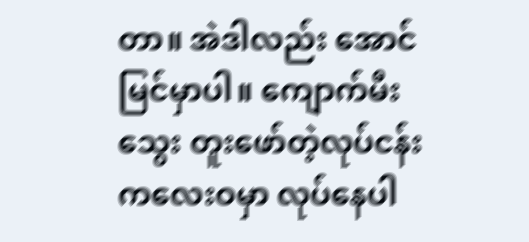တာ။ အဲဒါလည်း အောင်မြင်မှာပါ။ ကျောက်မီးသွေး တူးဖော်တဲ့လုပ်ငန်း ကလေးဝမှာ လုပ်နေပါ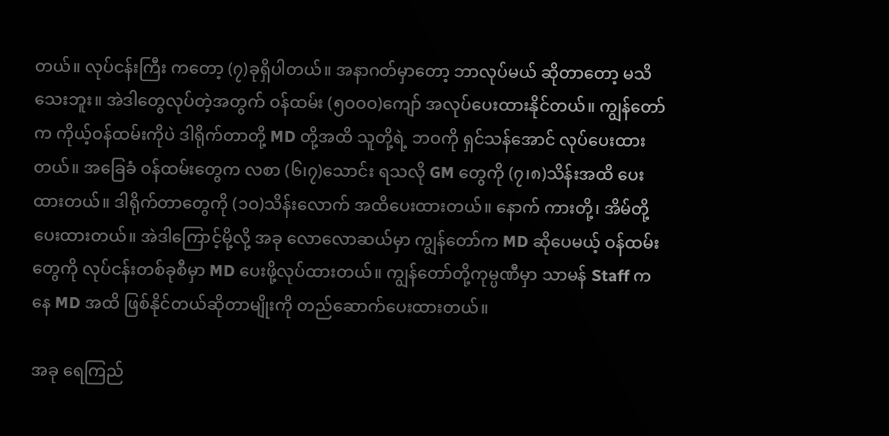တယ်။ လုပ်ငန်းကြီး ကတော့ (၇)ခုရှိပါတယ်။ အနာဂတ်မှာတော့ ဘာလုပ်မယ် ဆိုတာတော့ မသိသေးဘူး။ အဲဒါတွေလုပ်တဲ့အတွက် ဝန်ထမ်း (၅ဝဝဝ)ကျော် အလုပ်ပေးထားနိုင်တယ်။ ကျွန်တော်က ကိုယ့်ဝန်ထမ်းကိုပဲ ဒါရိုက်တာတို့ MD တို့အထိ သူတို့ရဲ့ ဘဝကို ရှင်သန်အောင် လုပ်ပေးထားတယ်။ အခြေခံ ဝန်ထမ်းတွေက လစာ (၆၊၇)သောင်း ရသလို GM တွေကို (၇၊၈)သိန်းအထိ ပေးထားတယ်။ ဒါရိုက်တာတွေကို (၁ဝ)သိန်းလောက် အထိပေးထားတယ်။ နောက် ကားတို့၊ အိမ်တို့ပေးထားတယ်။ အဲဒါကြောင့်မို့လို့ အခု လောလောဆယ်မှာ ကျွန်တော်က MD ဆိုပေမယ့် ဝန်ထမ်းတွေကို လုပ်ငန်းတစ်ခုစီမှာ MD ပေးဖို့လုပ်ထားတယ်။ ကျွန်တော်တို့ကုမ္ပဏီမှာ သာမန် Staff ကနေ MD အထိ ဖြစ်နိုင်တယ်ဆိုတာမျိုးကို တည်ဆောက်ပေးထားတယ်။

အခု ရေကြည်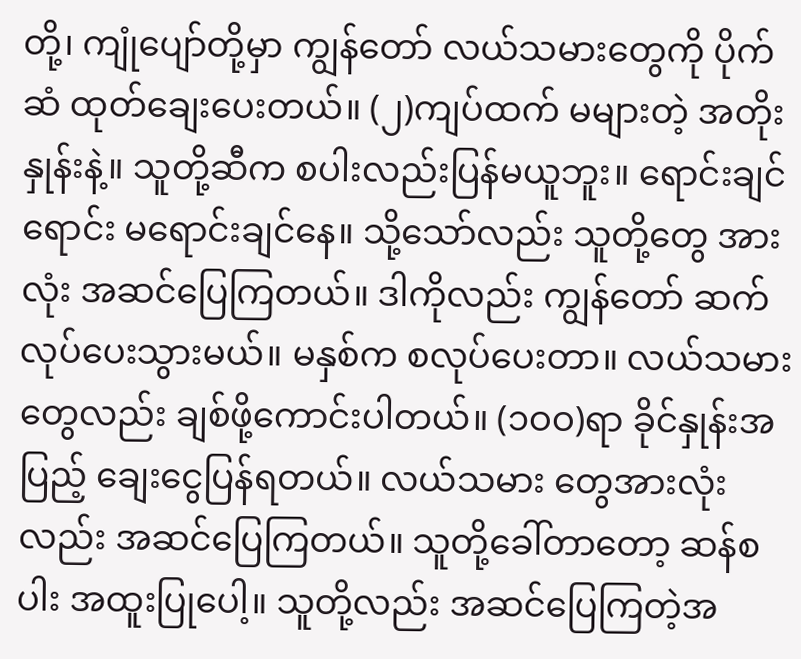တို့၊ ကျုံပျော်တို့မှာ ကျွန်တော် လယ်သမားတွေကို ပိုက်ဆံ ထုတ်ချေးပေးတယ်။ (၂)ကျပ်ထက် မများတဲ့ အတိုးနှုန်းနဲ့။ သူတို့ဆီက စပါးလည်းပြန်မယူဘူး။ ရောင်းချင်ရောင်း မရောင်းချင်နေ။ သို့သော်လည်း သူတို့တွေ အားလုံး အဆင်ပြေကြတယ်။ ဒါကိုလည်း ကျွန်တော် ဆက်လုပ်ပေးသွားမယ်။ မနှစ်က စလုပ်ပေးတာ။ လယ်သမားတွေလည်း ချစ်ဖို့ကောင်းပါတယ်။ (၁ဝဝ)ရာ ခိုင်နှုန်းအပြည့် ချေးငွေပြန်ရတယ်။ လယ်သမား တွေအားလုံးလည်း အဆင်ပြေကြတယ်။ သူတို့ခေါ်တာတော့ ဆန်စပါး အထူးပြုပေါ့။ သူတို့လည်း အဆင်ပြေကြတဲ့အ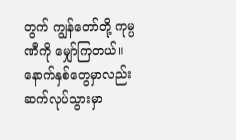တွက် ကျွန်တော်တို့ ကုမ္ပဏီကို မျှော်ကြတယ်။ နောက်နှစ်တွေမှာလည်း ဆက်လုပ်သွားမှာ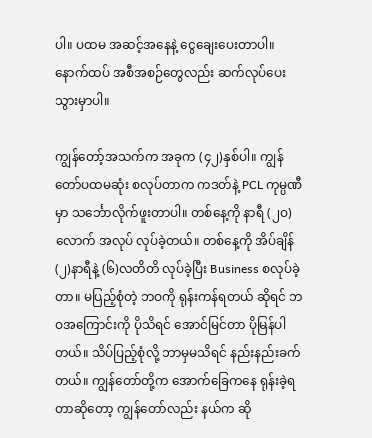ပါ။ ပထမ အဆင့်အနေနဲ့ ငွေချေးပေးတာပါ။ နောက်ထပ် အစီအစဉ်တွေလည်း ဆက်လုပ်ပေးသွားမှာပါ။

ကျွန်တော့်အသက်က အခုက (၄၂)နှစ်ပါ။ ကျွန်တော်ပထမဆုံး စလုပ်တာက ကဒတ်နဲ့ PCL ကုမ္ပဏီမှာ သင်္ဘောလိုက်ဖူးတာပါ။ တစ်နေ့ကို နာရီ (၂ဝ)လောက် အလုပ် လုပ်ခဲ့တယ်။ တစ်နေ့ကို အိပ်ချိန် (၂)နာရီနဲ့ (၆)လတိတိ လုပ်ခဲ့ပြီး Business စလုပ်ခဲ့တာ။ မပြည့်စုံတဲ့ ဘဝကို ရုန်းကန်ရတယ် ဆိုရင် ဘဝအကြောင်းကို ပိုသိရင် အောင်မြင်တာ ပိုမြန်ပါတယ်။ သိပ်ပြည့်စုံလို့ ဘာမှမသိရင် နည်းနည်းခက်တယ်။ ကျွန်တော်တို့က အောက်ခြေကနေ ရုန်းခဲ့ရတာဆိုတော့ ကျွန်တော်လည်း နယ်က ဆို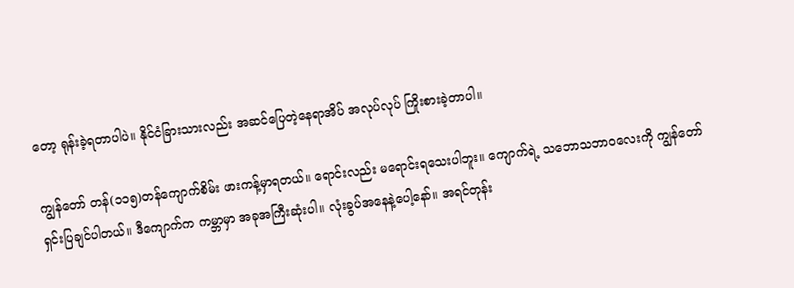တော့ ရုန်းခဲ့ရတာပါပဲ။ နိုင်ငံခြားသားလည်း အဆင်ပြေတဲ့နေရာအိပ် အလုပ်လုပ် ကြိုးစားခဲ့တာပါ။

ကျွန်တော် တန်(၁၁၅)တန်ကျောက်စိမ်း ဖားကန့်မှာရတယ်။ ရောင်းလည်း မရောင်းရသေးပါဘူး။ ကျောက်ရဲ့ သဘောသဘာဝလေးကို ကျွန်တော် ရှင်းပြချင်ပါတယ်။ ဒီကျောက်က ကမ္ဘာမှာ အခုအကြီးဆုံးပါ။ လုံးခွပ်အနေနဲ့ပေါ့နော်။ အရင်တုန်း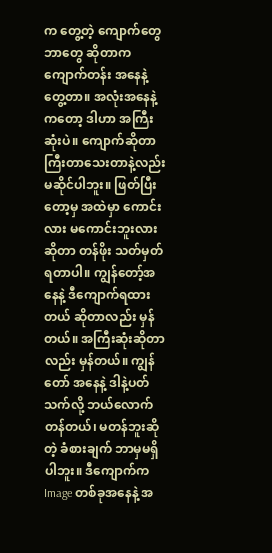က တွေ့တဲ့ ကျောက်တွေ ဘာတွေ ဆိုတာက ကျောက်တန်း အနေနဲ့ တွေ့တာ။ အလုံးအနေနဲ့ကတော့ ဒါဟာ အကြီးဆုံးပဲ။ ကျောက်ဆိုတာ ကြီးတာသေးတာနဲ့လည်း မဆိုင်ပါဘူး။ ဖြတ်ပြီးတော့မှ အထဲမှာ ကောင်းလား မကောင်းဘူးလား ဆိုတာ တန်ဖိုး သတ်မှတ်ရတာပါ။ ကျွန်တော့်အနေနဲ့ ဒီကျောက်ရထားတယ် ဆိုတာလည်း မှန်တယ်။ အကြီးဆုံးဆိုတာလည်း မှန်တယ်။ ကျွန်တော် အနေနဲ့ ဒါနဲ့ပတ်သက်လို့ ဘယ်လောက်တန်တယ်၊ မတန်ဘူးဆိုတဲ့ ခံစားချက် ဘာမှမရှိပါဘူး။ ဒီကျောက်က Image တစ်ခုအနေနဲ့ အ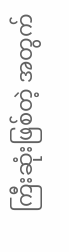ကြီးဆုံးဖြစ်တဲ့ အတွက်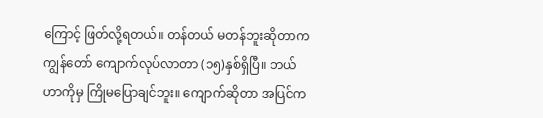ကြောင့် ဖြတ်လို့ရတယ်။ တန်တယ် မတန်ဘူးဆိုတာက ကျွန်တော် ကျောက်လုပ်လာတာ (၁၅)နှစ်ရှိပြီ။ ဘယ်ဟာကိုမှ ကြိုမပြောချင်ဘူး။ ကျောက်ဆိုတာ အပြင်က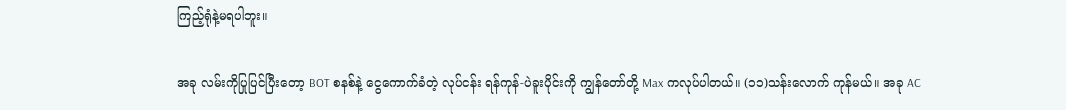ကြည့်ရုံနဲ့မရပါဘူး။

အခု လမ်းကိုပြုပြင်ပြီးတော့ BOT စနစ်နဲ့ ငွေကောက်ခံတဲ့ လုပ်ငန်း ရန်ကုန်-ပဲခူးပိုင်းကို ကျွန်တော်တို့ Max ကလုပ်ပါတယ်။ (၁၁)သန်းလောက် ကုန်မယ်။ အခု AC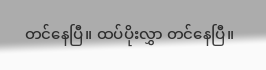တင်နေပြီ။ ထပ်ပိုးလွှာ တင်နေပြီ။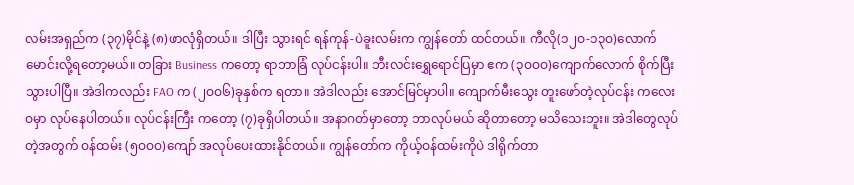လမ်းအရှည်က (၃၇)မိုင်နဲ့ (၈)ဖာလုံရှိတယ်။ ဒါပြီး သွားရင် ရန်ကုန်-ပဲခူးလမ်းက ကျွန်တော် ထင်တယ်။ ကီလို(၁၂ဝ-၁၃ဝ)လောက် မောင်းလို့ရတော့မယ်။ တခြား Business ကတော့ ရာဘာခြံ လုပ်ငန်းပါ။ ဘီးလင်းရွှေရောင်ပြမှာ ဧက (၃ဝဝဝ)ကျောက်လောက် စိုက်ပြီးသွားပါပြီ။ အဲဒါကလည်း FAO က (၂ဝဝ၆)ခုနှစ်က ရတာ။ အဲဒါလည်း အောင်မြင်မှာပါ။ ကျောက်မီးသွေး တူးဖော်တဲ့လုပ်ငန်း ကလေးဝမှာ လုပ်နေပါတယ်။ လုပ်ငန်းကြီး ကတော့ (၇)ခုရှိပါတယ်။ အနာဂတ်မှာတော့ ဘာလုပ်မယ် ဆိုတာတော့ မသိသေးဘူး။ အဲဒါတွေလုပ်တဲ့အတွက် ဝန်ထမ်း (၅ဝဝဝ)ကျော် အလုပ်ပေးထားနိုင်တယ်။ ကျွန်တော်က ကိုယ့်ဝန်ထမ်းကိုပဲ ဒါရိုက်တာ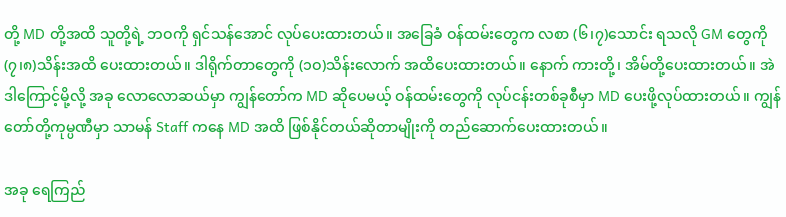တို့ MD တို့အထိ သူတို့ရဲ့ ဘဝကို ရှင်သန်အောင် လုပ်ပေးထားတယ်။ အခြေခံ ဝန်ထမ်းတွေက လစာ (၆၊၇)သောင်း ရသလို GM တွေကို (၇၊၈)သိန်းအထိ ပေးထားတယ်။ ဒါရိုက်တာတွေကို (၁ဝ)သိန်းလောက် အထိပေးထားတယ်။ နောက် ကားတို့၊ အိမ်တို့ပေးထားတယ်။ အဲဒါကြောင့်မို့လို့ အခု လောလောဆယ်မှာ ကျွန်တော်က MD ဆိုပေမယ့် ဝန်ထမ်းတွေကို လုပ်ငန်းတစ်ခုစီမှာ MD ပေးဖို့လုပ်ထားတယ်။ ကျွန်တော်တို့ကုမ္ပဏီမှာ သာမန် Staff ကနေ MD အထိ ဖြစ်နိုင်တယ်ဆိုတာမျိုးကို တည်ဆောက်ပေးထားတယ်။

အခု ရေကြည်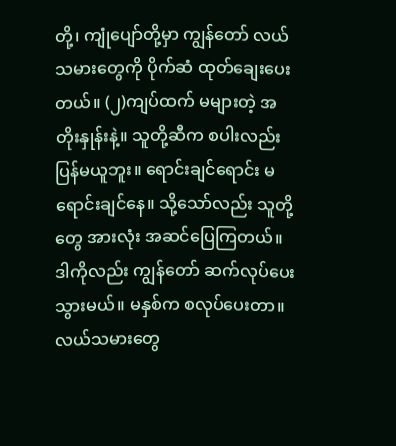တို့၊ ကျုံပျော်တို့မှာ ကျွန်တော် လယ်သမားတွေကို ပိုက်ဆံ ထုတ်ချေးပေးတယ်။ (၂)ကျပ်ထက် မများတဲ့ အတိုးနှုန်းနဲ့။ သူတို့ဆီက စပါးလည်းပြန်မယူဘူး။ ရောင်းချင်ရောင်း မရောင်းချင်နေ။ သို့သော်လည်း သူတို့တွေ အားလုံး အဆင်ပြေကြတယ်။ ဒါကိုလည်း ကျွန်တော် ဆက်လုပ်ပေးသွားမယ်။ မနှစ်က စလုပ်ပေးတာ။ လယ်သမားတွေ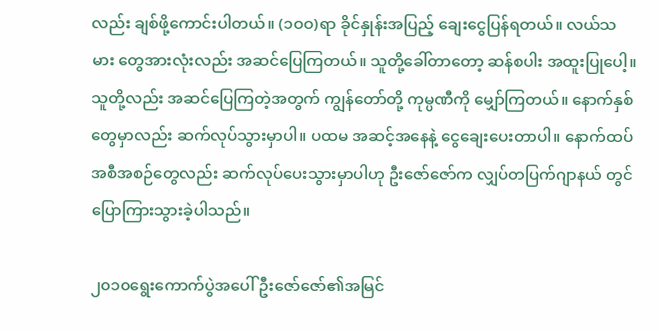လည်း ချစ်ဖို့ကောင်းပါတယ်။ (၁ဝဝ)ရာ ခိုင်နှုန်းအပြည့် ချေးငွေပြန်ရတယ်။ လယ်သမား တွေအားလုံးလည်း အဆင်ပြေကြတယ်။ သူတို့ခေါ်တာတော့ ဆန်စပါး အထူးပြုပေါ့။ သူတို့လည်း အဆင်ပြေကြတဲ့အတွက် ကျွန်တော်တို့ ကုမ္ပဏီကို မျှော်ကြတယ်။ နောက်နှစ်တွေမှာလည်း ဆက်လုပ်သွားမှာပါ။ ပထမ အဆင့်အနေနဲ့ ငွေချေးပေးတာပါ။ နောက်ထပ် အစီအစဉ်တွေလည်း ဆက်လုပ်ပေးသွားမှာပါဟု ဦးဇော်ဇော်က လျှပ်တပြက်ဂျာနယ် တွင် ပြောကြားသွားခဲ့ပါသည်။

၂၀၁၀ရွေးကောက်ပွဲအပေါ်ဦးဇော်ဇော်၏အမြင်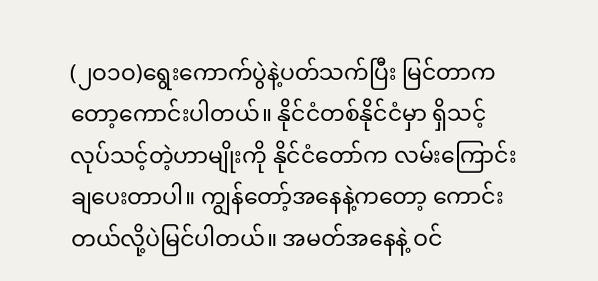(၂ဝ၁ဝ)ရွေးကောက်ပွဲနဲ့ပတ်သက်ပြီး မြင်တာကတော့ကောင်းပါတယ်။ နိုင်ငံတစ်နိုင်ငံမှာ ရှိသင့်လုပ်သင့်တဲ့ဟာမျိုးကို နိုင်ငံတော်က လမ်းကြောင်းချပေးတာပါ။ ကျွန်တော့်အနေနဲ့ကတော့ ကောင်းတယ်လို့ပဲမြင်ပါတယ်။ အမတ်အနေနဲ့ ဝင်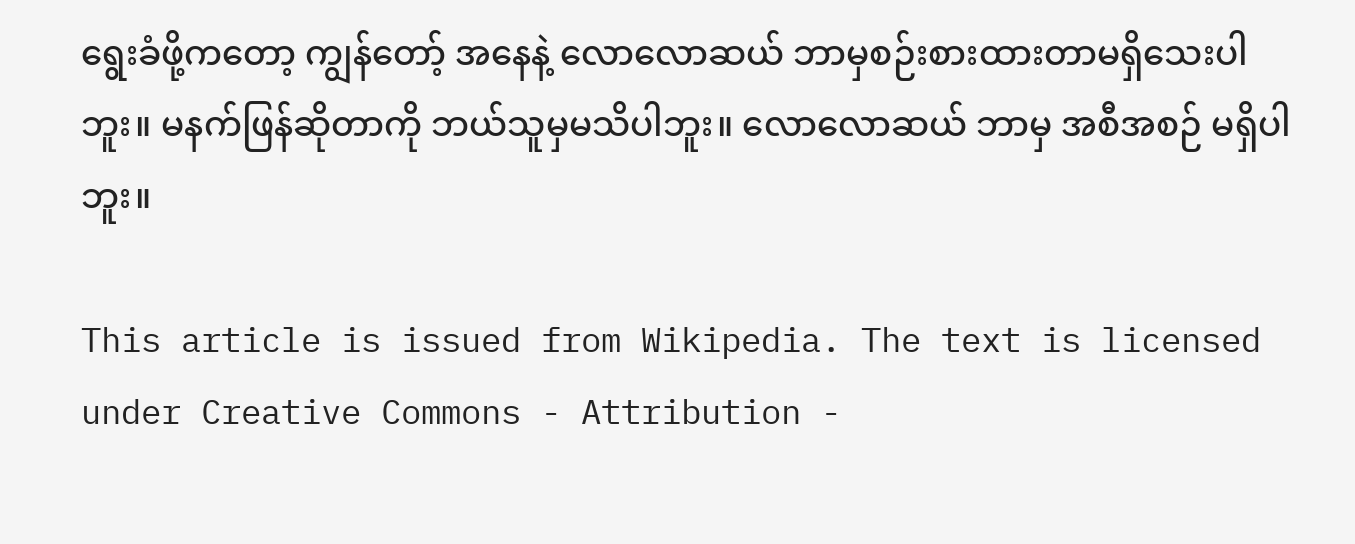ရွေးခံဖို့ကတော့ ကျွန်တော့် အနေနဲ့ လောလောဆယ် ဘာမှစဉ်းစားထားတာမရှိသေးပါဘူး။ မနက်ဖြန်ဆိုတာကို ဘယ်သူမှမသိပါဘူး။ လောလောဆယ် ဘာမှ အစီအစဉ် မရှိပါဘူး။

This article is issued from Wikipedia. The text is licensed under Creative Commons - Attribution -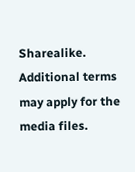Sharealike. Additional terms may apply for the media files.